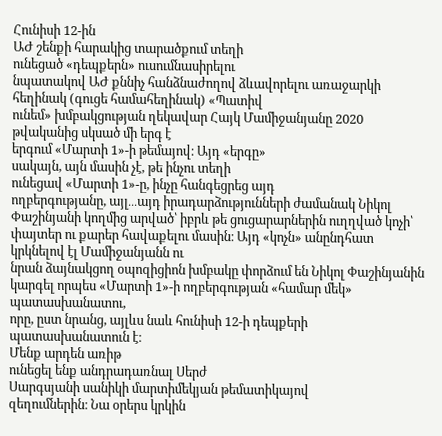Հունիսի 12-ին
ԱԺ շենքի հարակից տարածքում տեղի
ունեցած «դեպքերն» ուսումնասիրելու
նպատակով ԱԺ քննիչ հանձնաժողով ձևավորելու առաջարկի հեղինակ (գուցե համահեղինակ) «Պատիվ
ունեմ» խմբակցության ղեկավար Հայկ Մամիջանյանը 2020 թվականից սկսած մի երգ է
երգում «Մարտի 1»-ի թեմայով։ Այդ «երգը»
սակայն, այն մասին չէ, թե ինչու տեղի
ունեցավ «Մարտի 1»-ը, ինչը հանգեցրեց այդ
ողբերգությանը, այլ․․․այդ իրադարձությունների ժամանակ Նիկոլ Փաշինյանի կողմից արված՝ իբրև թե ցուցարարներին ուղղված կոչի՝
փայտեր ու քարեր հավաքելու մասին։ Այդ «կոչն» անընդհատ կրկնելով էլ Մամիջանյանն ու
նրան ձայնակցող օպոզիցիոն խմբակը փորձում են Նիկոլ Փաշինյանին կարգել որպես «Մարտի 1»-ի ողբերգության «համար մեկ» պատասխանատու,
որը, ըստ նրանց, այլևս նաև հունիսի 12-ի դեպքերի պատասխանատուն է։
Մենք արդեն առիթ
ունեցել ենք անդրադառնալ Սերժ
Սարգսյանի սանիկի մարտիմեկյան թեմատիկայով
զեղումներին։ Նա օրերս կրկին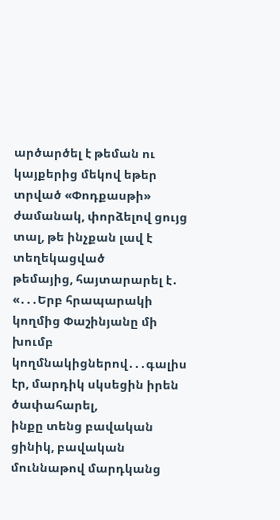արծարծել է թեման ու կայքերից մեկով եթեր
տրված «Փոդքասթի» ժամանակ, փորձելով ցույց տալ, թե ինչքան լավ է տեղեկացված
թեմայից, հայտարարել է․ «․․․Երբ հրապարակի կողմից Փաշինյանը մի խումբ կողմնակիցներով․․․գալիս էր, մարդիկ սկսեցին իրեն ծափահարել,
ինքը տենց բավական ցինիկ, բավական մուննաթով մարդկանց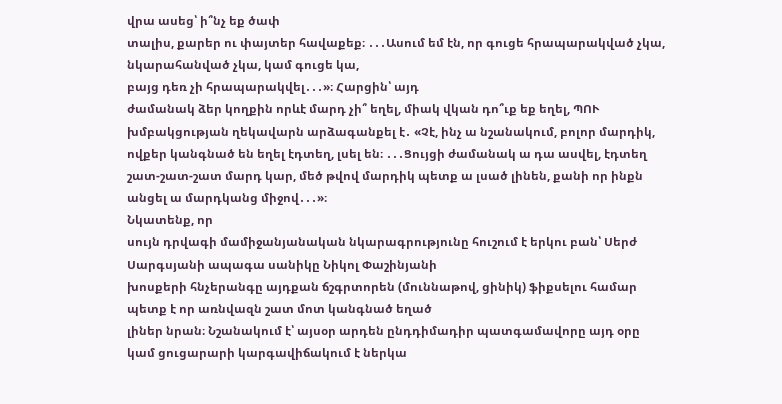վրա ասեց՝ ի՞նչ եք ծափ
տալիս, քարեր ու փայտեր հավաքեք։ ․․․Ասում եմ էն, որ գուցե հրապարակված չկա, նկարահանված չկա, կամ գուցե կա,
բայց դեռ չի հրապարակվել․․․»։ Հարցին՝ այդ
ժամանակ ձեր կողքին որևէ մարդ չի՞ եղել, միակ վկան դո՞ւք եք եղել, ՊՈՒ
խմբակցության ղեկավարն արձագանքել է․ «Չէ, ինչ ա նշանակում, բոլոր մարդիկ, ովքեր կանգնած են եղել էդտեղ, լսել են։ ․․․Ցույցի ժամանակ ա դա ասվել, էդտեղ շատ-շատ-շատ մարդ կար, մեծ թվով մարդիկ պետք ա լսած լինեն, քանի որ ինքն անցել ա մարդկանց միջով․․․»։
Նկատենք, որ
սույն դրվագի մամիջանյանական նկարագրությունը հուշում է երկու բան՝ Սերժ
Սարգսյանի ապագա սանիկը Նիկոլ Փաշինյանի
խոսքերի հնչերանգը այդքան ճշգրտորեն (մուննաթով, ցինիկ) ֆիքսելու համար պետք է որ առնվազն շատ մոտ կանգնած եղած
լիներ նրան։ Նշանակում է՝ այսօր արդեն ընդդիմադիր պատգամավորը այդ օրը կամ ցուցարարի կարգավիճակում է ներկա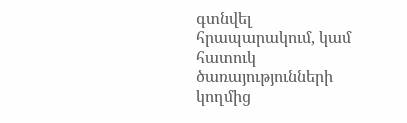գտնվել հրապարակում, կամ հատուկ
ծառայությունների կողմից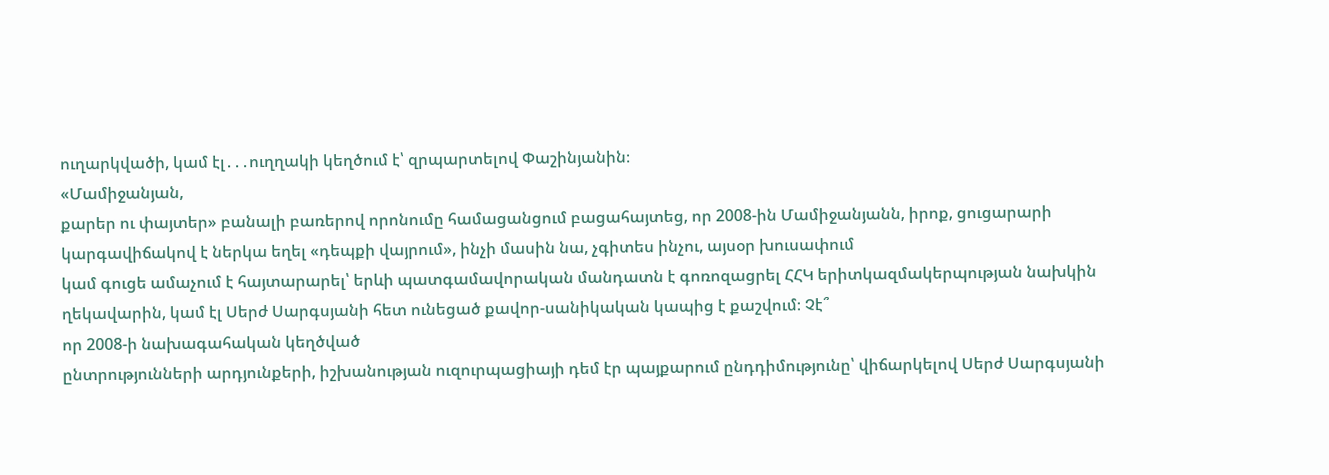ուղարկվածի, կամ էլ․․․ուղղակի կեղծում է՝ զրպարտելով Փաշինյանին։
«Մամիջանյան,
քարեր ու փայտեր» բանալի բառերով որոնումը համացանցում բացահայտեց, որ 2008-ին Մամիջանյանն, իրոք, ցուցարարի
կարգավիճակով է ներկա եղել «դեպքի վայրում», ինչի մասին նա, չգիտես ինչու, այսօր խուսափում
կամ գուցե ամաչում է հայտարարել՝ երևի պատգամավորական մանդատն է գոռոզացրել ՀՀԿ երիտկազմակերպության նախկին
ղեկավարին, կամ էլ Սերժ Սարգսյանի հետ ունեցած քավոր-սանիկական կապից է քաշվում։ Չէ՞
որ 2008-ի նախագահական կեղծված
ընտրությունների արդյունքերի, իշխանության ուզուրպացիայի դեմ էր պայքարում ընդդիմությունը՝ վիճարկելով Սերժ Սարգսյանի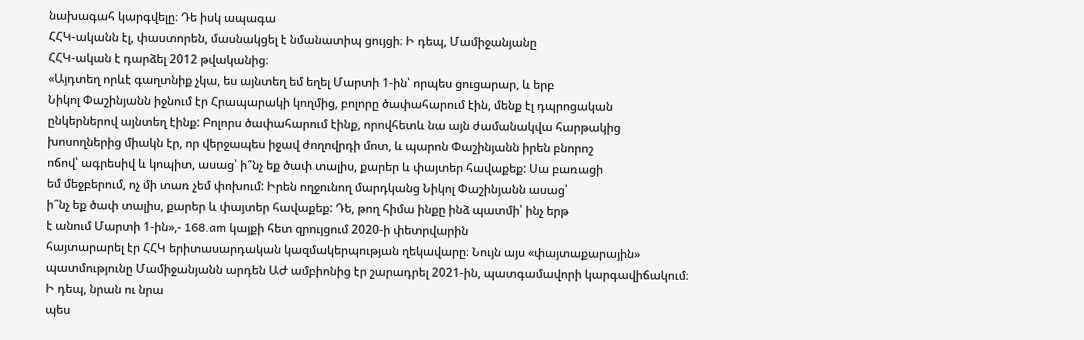նախագահ կարգվելը։ Դե իսկ ապագա
ՀՀԿ-ականն էլ, փաստորեն, մասնակցել է նմանատիպ ցույցի։ Ի դեպ, Մամիջանյանը
ՀՀԿ-ական է դարձել 2012 թվականից։
«Այդտեղ որևէ գաղտնիք չկա, ես այնտեղ եմ եղել Մարտի 1-ին՝ որպես ցուցարար, և երբ
Նիկոլ Փաշինյանն իջնում էր Հրապարակի կողմից, բոլորը ծափահարում էին, մենք էլ դպրոցական
ընկերներով այնտեղ էինք: Բոլորս ծափահարում էինք, որովհետև նա այն ժամանակվա հարթակից
խոսողներից միակն էր, որ վերջապես իջավ ժողովրդի մոտ, և պարոն Փաշինյանն իրեն բնորոշ
ոճով՝ ագրեսիվ և կոպիտ, ասաց՝ ի՞նչ եք ծափ տալիս, քարեր և փայտեր հավաքեք: Սա բառացի
եմ մեջբերում, ոչ մի տառ չեմ փոխում: Իրեն ողջունող մարդկանց Նիկոլ Փաշինյանն ասաց՝
ի՞նչ եք ծափ տալիս, քարեր և փայտեր հավաքեք: Դե, թող հիմա ինքը ինձ պատմի՝ ինչ երթ
է անում Մարտի 1-ին»,- 168.am կայքի հետ զրույցում 2020-ի փետրվարին
հայտարարել էր ՀՀԿ երիտասարդական կազմակերպության ղեկավարը։ Նույն այս «փայտաքարային»
պատմությունը Մամիջանյանն արդեն ԱԺ ամբիոնից էր շարադրել 2021-ին, պատգամավորի կարգավիճակում։
Ի դեպ, նրան ու նրա
պես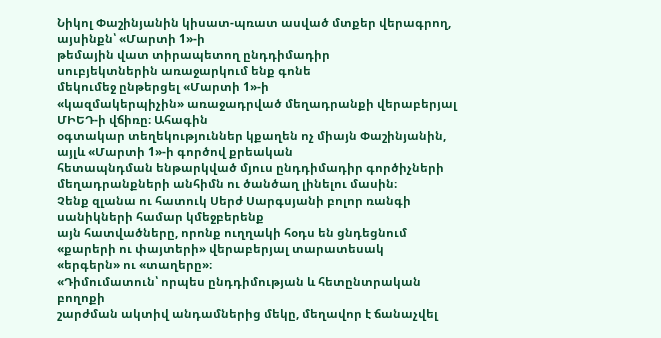Նիկոլ Փաշինյանին կիսատ-պռատ ասված մտքեր վերագրող, այսինքն՝ «Մարտի 1»-ի
թեմային վատ տիրապետող ընդդիմադիր
սուբյեկտներին առաջարկում ենք գոնե
մեկումեջ ընթերցել «Մարտի 1»-ի
«կազմակերպիչին» առաջադրված մեղադրանքի վերաբերյալ ՄԻԵԴ-ի վճիռը։ Ահագին
օգտակար տեղեկություններ կքաղեն ոչ միայն Փաշինյանին, այլև «Մարտի 1»-ի գործով քրեական
հետապնդման ենթարկված մյուս ընդդիմադիր գործիչների
մեղադրանքների անհիմն ու ծանծաղ լինելու մասին։
Չենք զլանա ու հատուկ Սերժ Սարգսյանի բոլոր ռանգի սանիկների համար կմեջբերենք
այն հատվածները, որոնք ուղղակի հօդս են ցնդեցնում «քարերի ու փայտերի» վերաբերյալ տարատեսակ
«երգերն» ու «տաղերը»։
«Դիմումատուն՝ որպես ընդդիմության և հետընտրական բողոքի
շարժման ակտիվ անդամներից մեկը, մեղավոր է ճանաչվել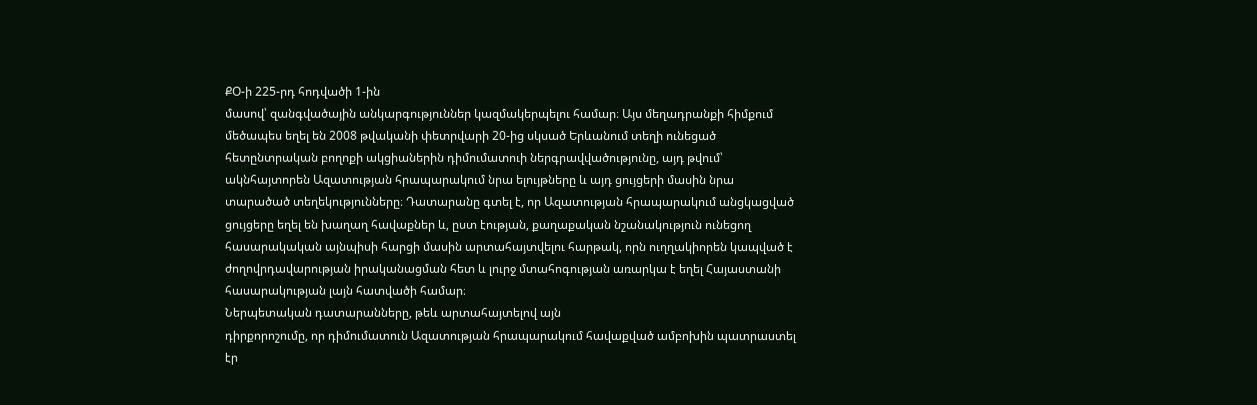ՔՕ-ի 225-րդ հոդվածի 1-ին
մասով՝ զանգվածային անկարգություններ կազմակերպելու համար։ Այս մեղադրանքի հիմքում
մեծապես եղել են 2008 թվականի փետրվարի 20-ից սկսած Երևանում տեղի ունեցած
հետընտրական բողոքի ակցիաներին դիմումատուի ներգրավվածությունը, այդ թվում՝
ակնհայտորեն Ազատության հրապարակում նրա ելույթները և այդ ցույցերի մասին նրա
տարածած տեղեկությունները։ Դատարանը գտել է, որ Ազատության հրապարակում անցկացված
ցույցերը եղել են խաղաղ հավաքներ և, ըստ էության, քաղաքական նշանակություն ունեցող
հասարակական այնպիսի հարցի մասին արտահայտվելու հարթակ, որն ուղղակիորեն կապված է
ժողովրդավարության իրականացման հետ և լուրջ մտահոգության առարկա է եղել Հայաստանի
հասարակության լայն հատվածի համար։
Ներպետական դատարանները, թեև արտահայտելով այն
դիրքորոշումը, որ դիմումատուն Ազատության հրապարակում հավաքված ամբոխին պատրաստել
էր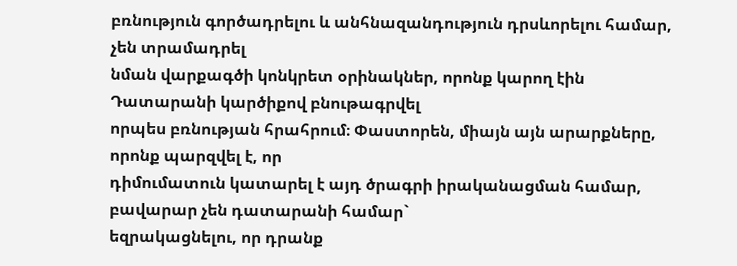բռնություն գործադրելու և անհնազանդություն դրսևորելու համար, չեն տրամադրել
նման վարքագծի կոնկրետ օրինակներ, որոնք կարող էին Դատարանի կարծիքով բնութագրվել
որպես բռնության հրահրում։ Փաստորեն, միայն այն արարքները, որոնք պարզվել է, որ
դիմումատուն կատարել է այդ ծրագրի իրականացման համար, բավարար չեն դատարանի համար`
եզրակացնելու, որ դրանք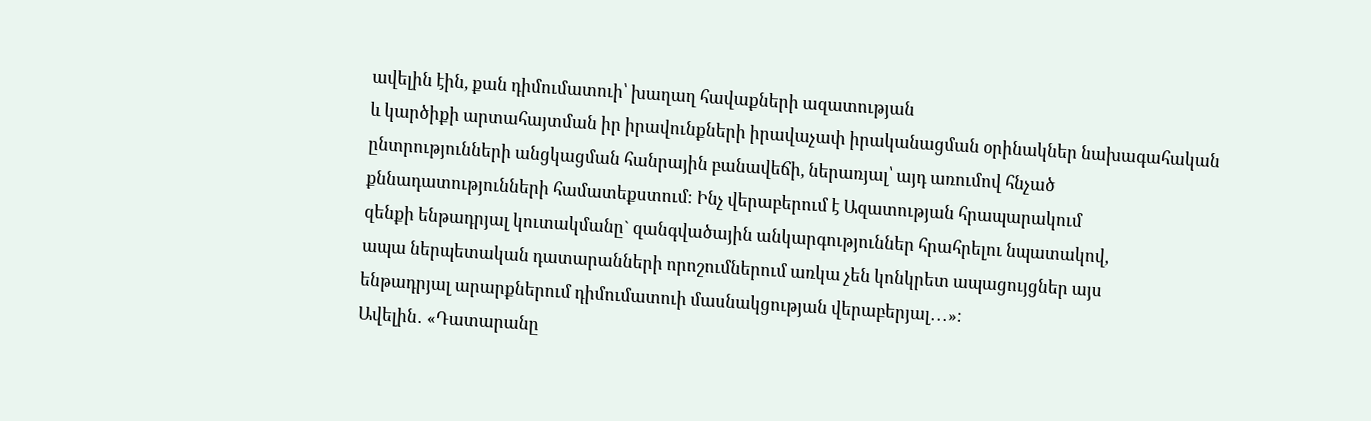ավելին էին, քան դիմումատուի՝ խաղաղ հավաքների ազատության
և կարծիքի արտահայտման իր իրավունքների իրավաչափ իրականացման օրինակներ նախագահական
ընտրությունների անցկացման հանրային բանավեճի, ներառյալ՝ այդ առումով հնչած
քննադատությունների համատեքստում։ Ինչ վերաբերում է Ազատության հրապարակում
զենքի ենթադրյալ կուտակմանը` զանգվածային անկարգություններ հրահրելու նպատակով,
ապա ներպետական դատարանների որոշումներում առկա չեն կոնկրետ ապացույցներ այս
ենթադրյալ արարքներում դիմումատուի մասնակցության վերաբերյալ․․․»։
Ավելին․ «Դատարանը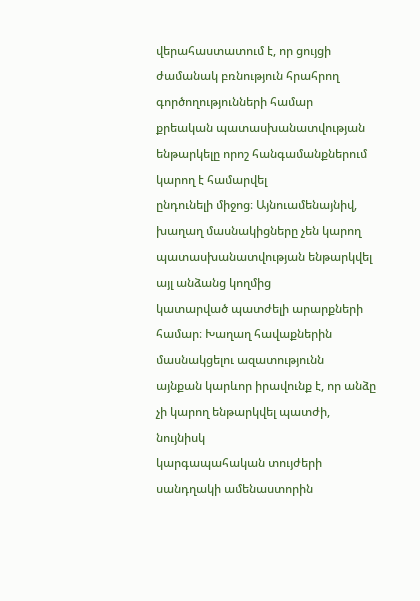վերահաստատում է, որ ցույցի ժամանակ բռնություն հրահրող գործողությունների համար
քրեական պատասխանատվության ենթարկելը որոշ հանգամանքներում կարող է համարվել
ընդունելի միջոց։ Այնուամենայնիվ, խաղաղ մասնակիցները չեն կարող պատասխանատվության ենթարկվել այլ անձանց կողմից
կատարված պատժելի արարքների համար։ Խաղաղ հավաքներին մասնակցելու ազատությունն
այնքան կարևոր իրավունք է, որ անձը չի կարող ենթարկվել պատժի, նույնիսկ
կարգապահական տույժերի սանդղակի ամենաստորին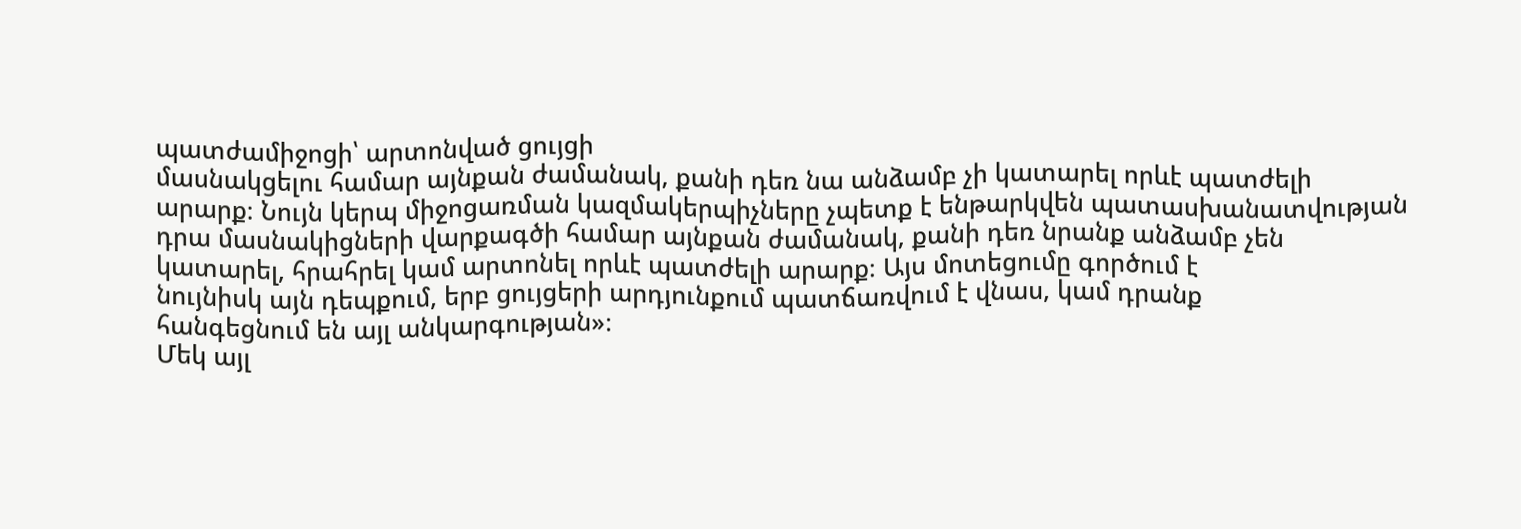պատժամիջոցի՝ արտոնված ցույցի
մասնակցելու համար այնքան ժամանակ, քանի դեռ նա անձամբ չի կատարել որևէ պատժելի
արարք։ Նույն կերպ միջոցառման կազմակերպիչները չպետք է ենթարկվեն պատասխանատվության
դրա մասնակիցների վարքագծի համար այնքան ժամանակ, քանի դեռ նրանք անձամբ չեն
կատարել, հրահրել կամ արտոնել որևէ պատժելի արարք։ Այս մոտեցումը գործում է
նույնիսկ այն դեպքում, երբ ցույցերի արդյունքում պատճառվում է վնաս, կամ դրանք
հանգեցնում են այլ անկարգության»։
Մեկ այլ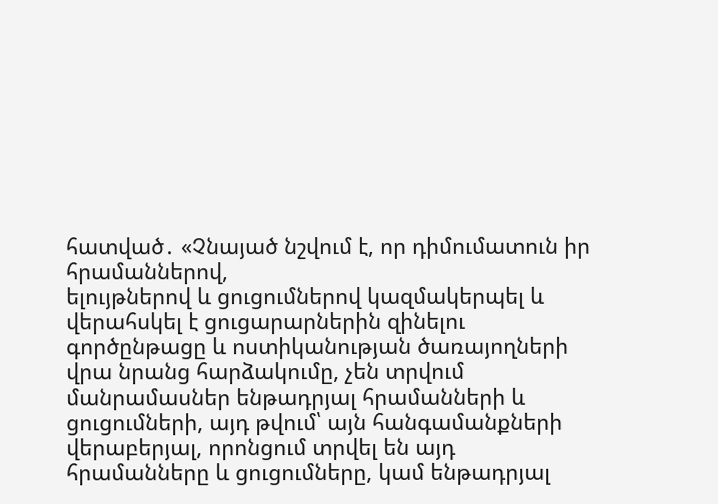հատված․ «Չնայած նշվում է, որ դիմումատուն իր հրամաններով,
ելույթներով և ցուցումներով կազմակերպել և վերահսկել է ցուցարարներին զինելու
գործընթացը և ոստիկանության ծառայողների վրա նրանց հարձակումը, չեն տրվում
մանրամասներ ենթադրյալ հրամանների և ցուցումների, այդ թվում՝ այն հանգամանքների
վերաբերյալ, որոնցում տրվել են այդ հրամանները և ցուցումները, կամ ենթադրյալ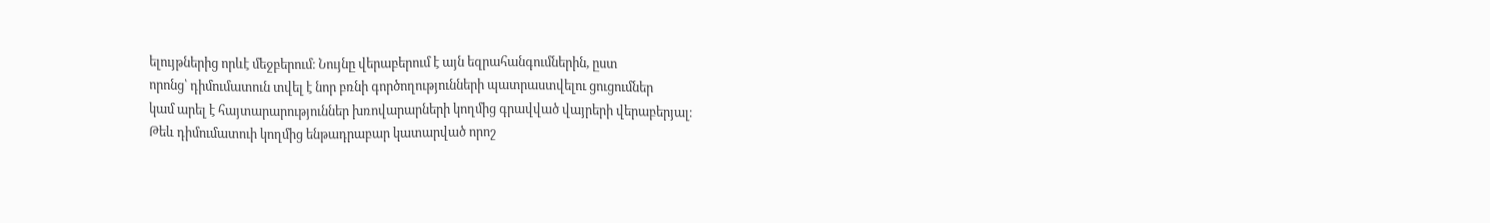ելույթներից որևէ մեջբերում։ Նույնը վերաբերում է այն եզրահանգումներին, ըստ
որոնց՝ դիմումատուն տվել է նոր բռնի գործողությունների պատրաստվելու ցուցումներ
կամ արել է հայտարարություններ խռովարարների կողմից գրավված վայրերի վերաբերյալ։
Թեև դիմումատուի կողմից ենթադրաբար կատարված որոշ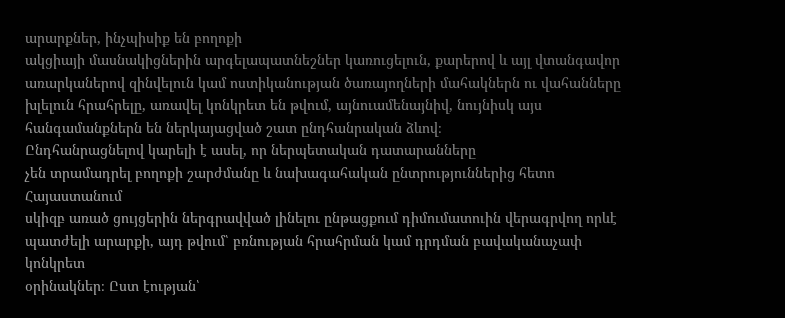արարքներ, ինչպիսիք են բողոքի
ակցիայի մասնակիցներին արգելապատնեշներ կառուցելուն, քարերով և այլ վտանգավոր
առարկաներով զինվելուն կամ ոստիկանության ծառայողների մահակներն ու վահանները
խլելուն հրահրելը, առավել կոնկրետ են թվում, այնուամենայնիվ, նույնիսկ այս
հանգամանքներն են ներկայացված շատ ընդհանրական ձևով։
Ընդհանրացնելով կարելի է ասել, որ ներպետական դատարանները
չեն տրամադրել բողոքի շարժմանը և նախագահական ընտրություններից հետո Հայաստանում
սկիզբ առած ցույցերին ներգրավված լինելու ընթացքում դիմումատուին վերագրվող որևէ
պատժելի արարքի, այդ թվում՝ բռնության հրահրման կամ դրդման բավականաչափ կոնկրետ
օրինակներ։ Ըստ էության՝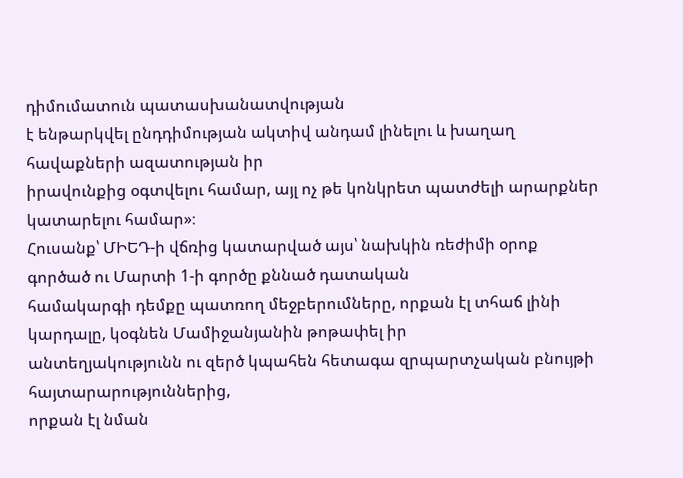դիմումատուն պատասխանատվության
է ենթարկվել ընդդիմության ակտիվ անդամ լինելու և խաղաղ հավաքների ազատության իր
իրավունքից օգտվելու համար, այլ ոչ թե կոնկրետ պատժելի արարքներ կատարելու համար»։
Հուսանք՝ ՄԻԵԴ-ի վճռից կատարված այս՝ նախկին ռեժիմի օրոք
գործած ու Մարտի 1-ի գործը քննած դատական
համակարգի դեմքը պատռող մեջբերումները, որքան էլ տհաճ լինի
կարդալը, կօգնեն Մամիջանյանին թոթափել իր
անտեղյակությունն ու զերծ կպահեն հետագա զրպարտչական բնույթի հայտարարություններից,
որքան էլ նման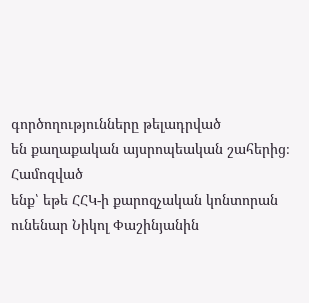գործողությունները թելադրված
են քաղաքական այսրոպեական շահերից։ Համոզված
ենք՝ եթե ՀՀԿ-ի քարոզչական կոնտորան ունենար Նիկոլ Փաշինյանին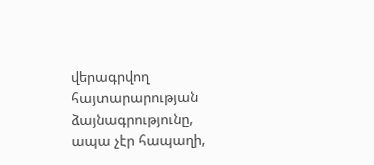վերագրվող
հայտարարության ձայնագրությունը, ապա չէր հապաղի,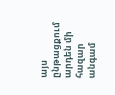այս ընթացքում արդեն մի հազար
անգամ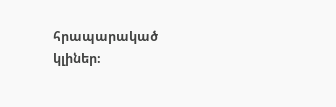հրապարակած կլիներ։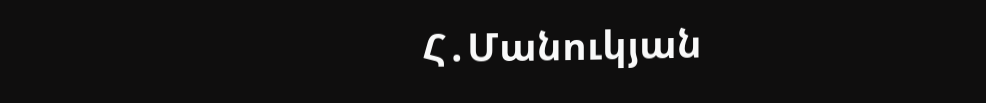Հ․Մանուկյան